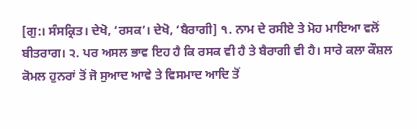[ਗੁ:। ਸੰਸਕ੍ਰਿਤ। ਦੇਖੋ, ‘ਰਸਕ’। ਦੇਖੋ, ‘ਬੈਰਾਗੀ] ੧. ਨਾਮ ਦੇ ਰਸੀਏ ਤੇ ਮੋਹ ਮਾਇਆ ਵਲੋਂ ਬੀਤਰਾਗ। ੨. ਪਰ ਅਸਲ ਭਾਵ ਇਹ ਹੈ ਕਿ ਰਸਕ ਵੀ ਹੈ ਤੇ ਬੈਰਾਗੀ ਵੀ ਹੈ। ਸਾਰੇ ਕਲਾ ਕੌਸ਼ਲ ਕੋਮਲ ਹੁਨਰਾਂ ਤੋਂ ਜੋ ਸੁਆਦ ਆਵੇ ਤੇ ਵਿਸਮਾਦ ਆਦਿ ਤੋਂ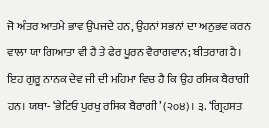ਜੋ ਅੰਤਰ ਆਤਮੇ ਭਾਵ ਉਪਜਦੇ ਹਨ, ਉਹਨਾਂ ਸਭਨਾਂ ਦਾ ਅਨੁਭਵ ਕਰਨ ਵਾਲਾ ਯਾ ਗਿਆਤਾ ਵੀ ਹੈ ਤੇ ਫੇਰ ਪੂਰਨ ਵੈਰਾਗਵਾਨ; ਬੀਤਰਾਗ ਹੈ। ਇਹ ਗੁਰੂ ਨਾਨਕ ਦੇਵ ਜੀ ਦੀ ਮਹਿਮਾ ਵਿਚ ਹੈ ਕਿ ਉਹ ਰਸਿਕ ਬੈਰਾਗੀ ਹਨ। ਯਥਾ- ‘ਭੇਟਿਓ ਪੁਰਖੁ ਰਸਿਕ ਬੈਰਾਗੀ’ (੨੦੪)। ੩. ‘ਗ੍ਰਿਹਸਤ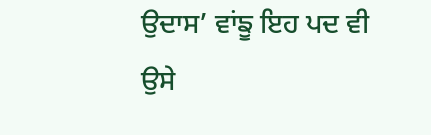ਉਦਾਸ’ ਵਾਂਙੂ ਇਹ ਪਦ ਵੀ ਉਸੇ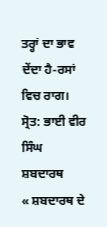ਤਰ੍ਹਾਂ ਦਾ ਭਾਵ ਦੇਂਦਾ ਹੈ-ਰਸਾਂ ਵਿਚ ਰਾਗ।
ਸ੍ਰੋਤ: ਭਾਈ ਵੀਰ ਸਿੰਘ ਸ਼ਬਦਾਰਥ
« ਸ਼ਬਦਾਰਥ ਦੇ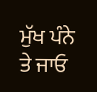ਮੁੱਖ ਪੰਨੇ ਤੇ ਜਾਓ